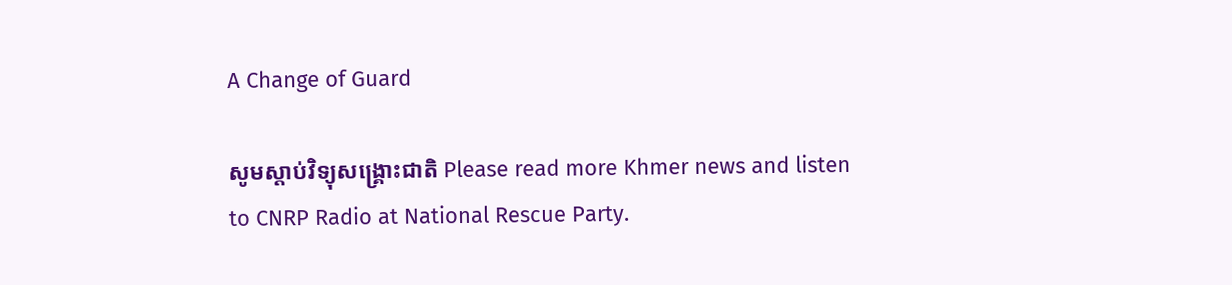A Change of Guard

សូមស្តាប់វិទ្យុសង្គ្រោះជាតិ Please read more Khmer news and listen to CNRP Radio at National Rescue Party.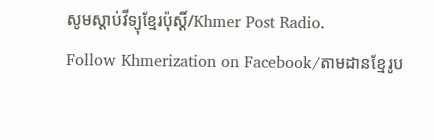សូមស្តាប់វីទ្យុខ្មែរប៉ុស្តិ៍/Khmer Post Radio.
Follow Khmerization on Facebook/តាមដានខ្មែរូប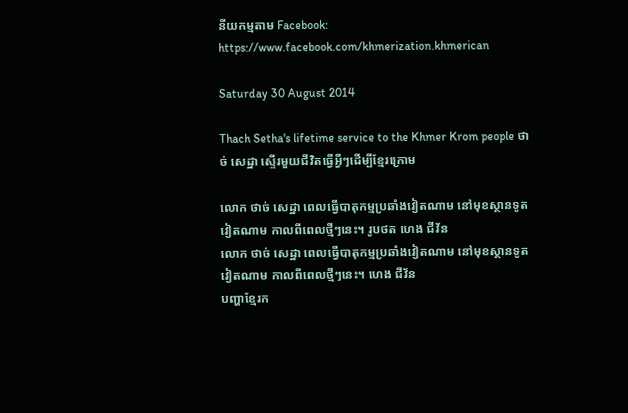នីយកម្មតាម Facebook: https://www.facebook.com/khmerization.khmerican

Saturday 30 August 2014

Thach Setha's lifetime service to the Khmer Krom people ថាច់ សេដ្ឋា ស្ទើរមួយជីវិតធ្វើអ្វីៗដើម្បីខ្មែរក្រោម

លោក ថាច់ សេដ្ឋា ពេលធ្វើបាតុកម្មប្រឆាំងវៀតណាម នៅមុខស្ថានទូតវៀតណាម កាលពីពេលថ្មីៗនេះ។ រូបថត ហេង ជីវ័ន
លោក ថាច់ សេដ្ឋា ពេលធ្វើបាតុកម្មប្រឆាំងវៀតណាម នៅមុខស្ថានទូតវៀតណាម កាលពីពេលថ្មីៗនេះ។ ហេង ជីវ័ន
បញ្ហាខ្មែរក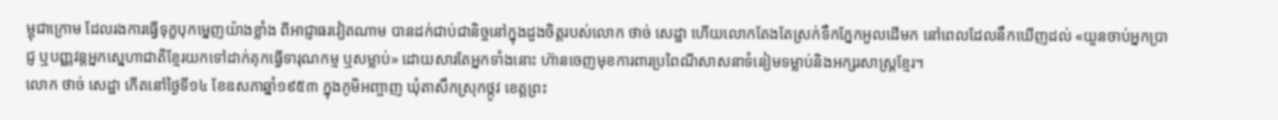ម្ពុជាក្រោម ដែលរងការធ្វើទុក្ខបុកម្នេញយ៉ាងខ្លាំង ពីអាជ្ញាធរវៀតណាម បានដក់ជាប់ជានិច្ចនៅក្នុងដួងចិត្តរបស់លោក ថាច់ សេដ្ឋា ហើយលោកតែងតែស្រក់ទឹកភ្នែកអួលដើមក នៅពេលដែលនឹកឃើញដល់ «យួនចាប់អ្នកប្រាជ្ញ ឬបញ្ញវន្តអ្នកស្នេហាជាតិខ្មែរយកទៅដាក់គុកធ្វើទារុណកម្ម ឬសម្លាប់» ដោយសារតែអ្នកទាំងនោះ ហ៊ានចេញមុខការពារប្រពៃណីសាសនាទំនៀមទម្លាប់និងអក្សរសាស្ត្រខ្មែរ។
លោក ថាច់ សេដ្ឋា កើតនៅថ្ងៃទី១៤ ខែឧសភាឆ្នាំ១៩៥៣ ក្នុងភូមិអញ្ចាញ ឃុំតាសឹកស្រុកថ្កូវ ខេត្តព្រះ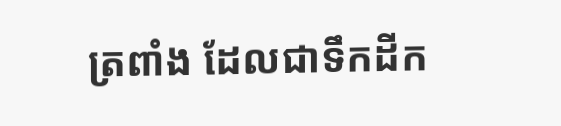ត្រពាំង ដែលជាទឹកដីក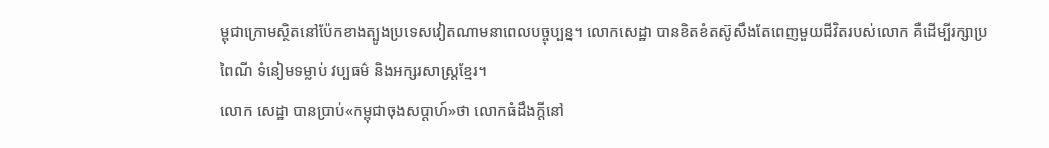ម្ពុជាក្រោមស្ថិតនៅប៉ែកខាងត្បូងប្រទេសវៀតណាមនាពេលបច្ចុប្បន្ន។ លោកសេដ្ឋា បានខិតខំតស៊ូសឹងតែពេញមួយជីវិតរបស់លោក គឺដើម្បីរក្សាប្រពៃណី ទំនៀមទម្លាប់ វប្បធម៌ និងអក្សរសាស្រ្តខ្មែរ។
លោក សេដ្ឋា បានប្រាប់«កម្ពុជាចុងសប្ដាហ៍»ថា លោកធំដឹងក្ដីនៅ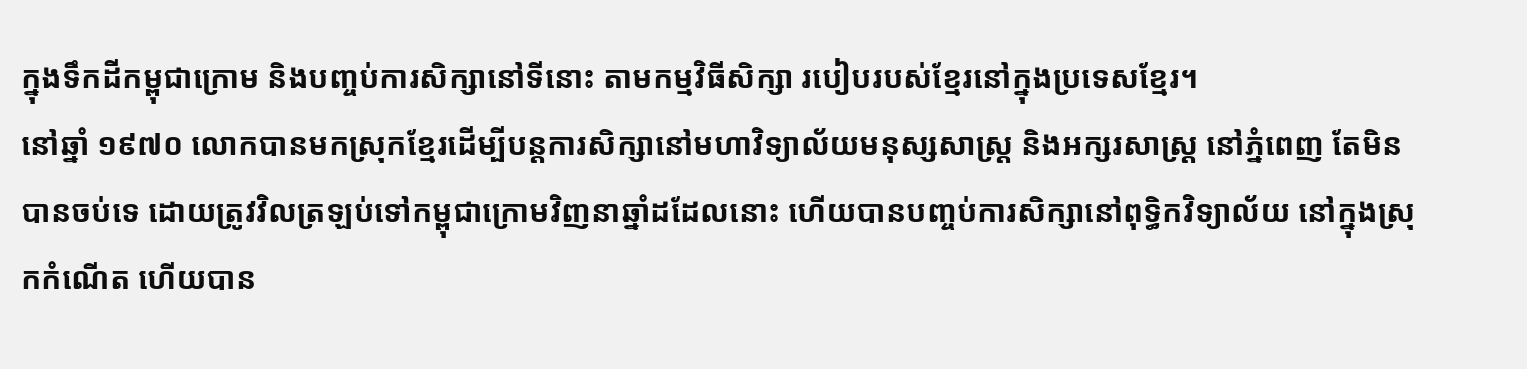ក្នុងទឹកដីកម្ពុជាក្រោម និងបញ្ចប់ការសិក្សានៅទីនោះ តាមកម្មវិធីសិក្សា របៀបរបស់ខ្មែរនៅក្នុងប្រទេសខ្មែរ។
នៅឆ្នាំ ១៩៧០ លោកបានមកស្រុកខ្មែរដើម្បីបន្តការសិក្សានៅមហាវិទ្យាល័យមនុស្សសាស្រ្ត និងអក្សរសាស្រ្ត នៅភ្នំពេញ តែមិនបានចប់ទេ ដោយត្រូវវិលត្រឡប់ទៅកម្ពុជាក្រោមវិញនាឆ្នាំដដែលនោះ ហើយបានបញ្ចប់ការសិក្សានៅពុទ្ធិកវិទ្យាល័យ នៅក្នុងស្រុកកំណើត ហើយបាន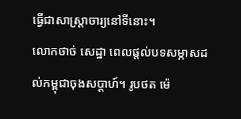ធ្វើជាសាស្ត្រាចារ្យនៅទីនោះ។
លោកថាច់ សេដ្ឋា ពេលផ្តល់បទសម្ភាសដល់កម្ពុជាចុងសប្តាហ៍។ រូបថត ម៉េ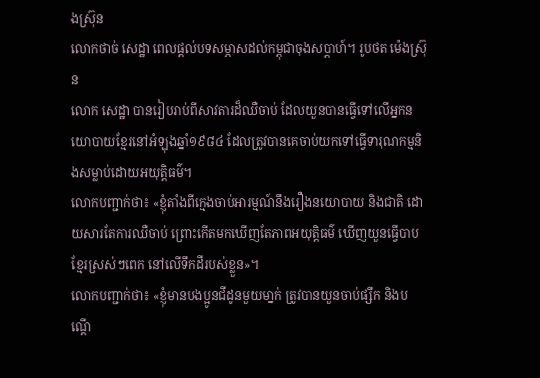ងស្រ៊ុន
លោកថាច់ សេដ្ឋា ពេលផ្តល់បទសម្ភាសដល់កម្ពុជាចុងសប្តាហ៍។ រូបថត ម៉េងស្រ៊ុន
លោក សេដ្ឋា បានរៀបរាប់ពីសាវតារដ៏ឈឺចាប់ ដែលយួនបានធ្វើទៅលើអ្នកនយោបាយខ្មែរនៅអំឡុងឆ្នាំ១៩៨៤ ដែលត្រូវបានគេចាប់យកទៅធ្វើទារុណកម្មនិងសម្លាប់ដោយអយុត្តិធម៌។
លោកបញ្ជាក់ថា៖ «ខ្ញុំតាំងពីក្មេងចាប់អារម្មណ៍នឹងរឿងនយោបាយ និងជាតិ ដោយសារតែការឈឺចាប់ ព្រោះកើតមកឃើញតែភាពអយុត្តិធម៌ ឃើញយួនធ្វើបាបខ្មែរស្រស់ៗពេក នៅលើទឹកដីរបស់ខ្លួន»។
លោកបញ្ជាក់ថា៖ «ខ្ញុំមានបងប្អូនជីដូនមួយមា្នក់ ត្រូវបានយួនចាប់ផ្សឹក និងបណ្ដើ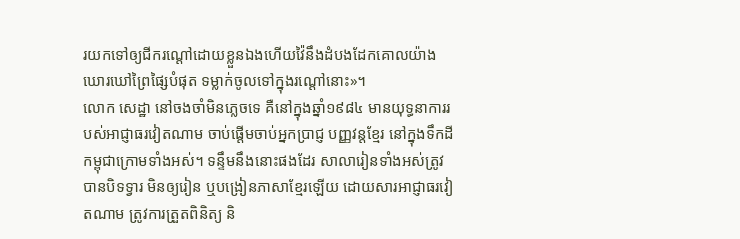រយកទៅឲ្យជីករណ្ដៅដោយខ្លួនឯងហើយវ៉ៃនឹងដំបងដែកគោលយ៉ាងឃោរឃៅព្រៃផ្សៃបំផុត ទម្លាក់ចូលទៅក្នុងរណ្តៅនោះ»។
លោក សេដ្ឋា នៅចងចាំមិនភ្លេចទេ គឺនៅក្នុងឆ្នាំ១៩៨៤ មានយុទ្ធនាការរបស់អាជ្ញាធរវៀតណាម ចាប់ផ្ដើមចាប់អ្នកប្រាជ្ញ បញ្ញវន្តខ្មែរ នៅក្នុងទឹកដីកម្ពុជាក្រោមទាំងអស់។ ទន្ទឹមនឹងនោះផងដែរ សាលារៀនទាំងអស់ត្រូវបានបិទទ្វារ មិនឲ្យរៀន ឬបង្រៀនភាសាខ្មែរឡើយ ដោយសារអាជ្ញាធរវៀតណាម ត្រូវការត្រួតពិនិត្យ និ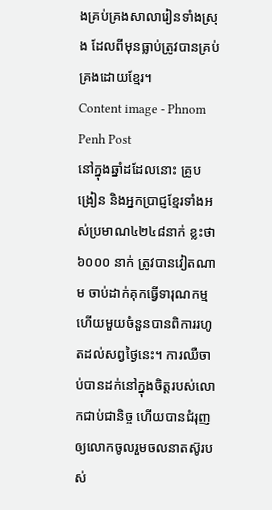ងគ្រប់គ្រងសាលារៀនទាំងស្រុង ដែលពីមុនធ្លាប់ត្រូវបានគ្រប់គ្រងដោយខ្មែរ។
Content image - Phnom Penh Post
នៅក្នុងឆ្នាំដដែលនោះ គ្រូបង្រៀន និងអ្នកប្រាជ្ញខ្មែរទាំងអស់ប្រមាណ៤២៤៨នាក់ ខ្លះថា ៦០០០ នាក់ ត្រូវបានវៀតណាម ចាប់ដាក់គុកធ្វើទារុណកម្ម ហើយមួយចំនួនបានពិការរហូតដល់សព្វថ្ងៃនេះ។ ការឈឺចាប់បានដក់នៅក្នុងចិត្តរបស់លោកជាប់ជានិច្ច ហើយបានជំរុញឲ្យលោកចូលរួមចលនាតស៊ូរបស់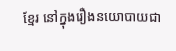ខ្មែរ នៅក្នុងរឿងនយោបាយជា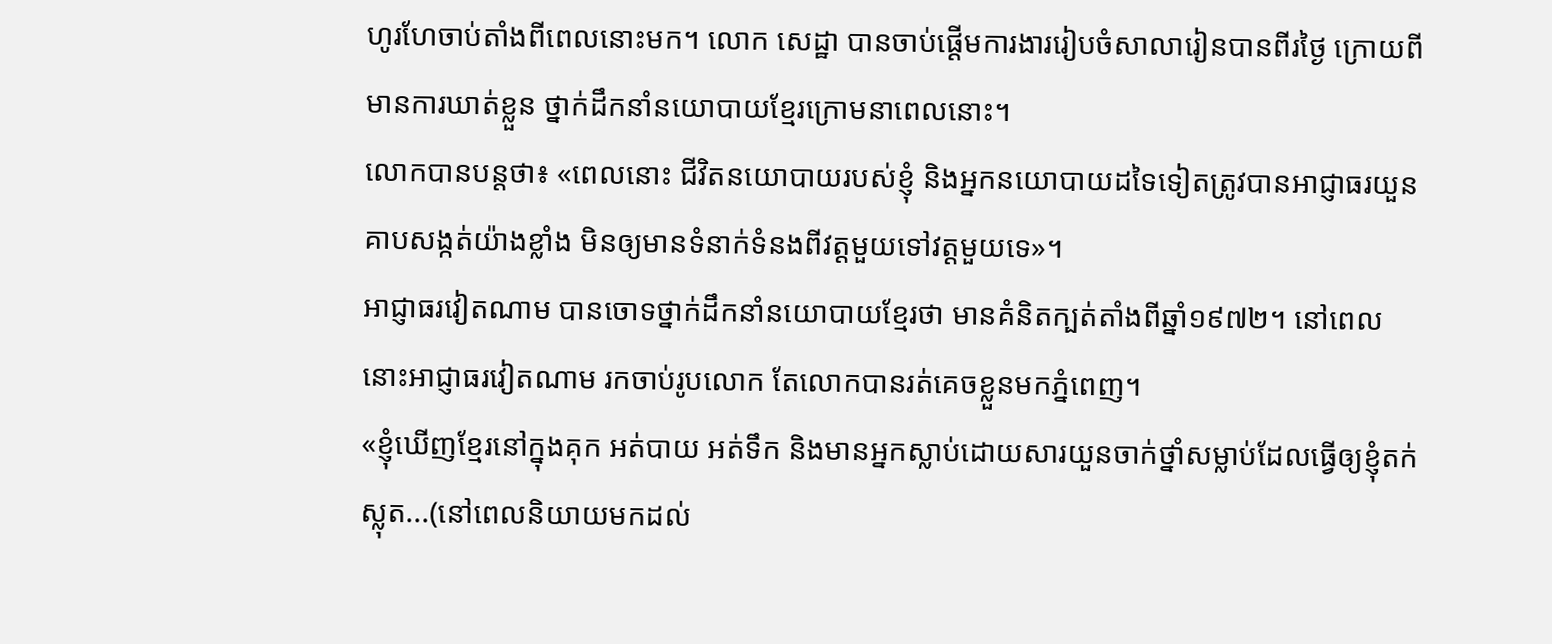ហូរហែចាប់តាំងពីពេលនោះមក។ លោក សេដ្ឋា បានចាប់ផ្ដើមការងាររៀបចំសាលារៀនបានពីរថ្ងៃ ក្រោយពីមានការឃាត់ខ្លួន ថ្នាក់ដឹកនាំនយោបាយខ្មែរក្រោមនាពេលនោះ។
លោកបានបន្តថា៖ «ពេលនោះ ជីវិតនយោបាយរបស់ខ្ញុំ និងអ្នកនយោបាយដទៃទៀតត្រូវបានអាជ្ញាធរយួន គាបសង្កត់យ៉ាងខ្លាំង មិនឲ្យមានទំនាក់ទំនងពីវត្តមួយទៅវត្តមួយទេ»។
អាជ្ញាធរវៀតណាម បានចោទថ្នាក់ដឹកនាំនយោបាយខ្មែរថា មានគំនិតក្បត់តាំងពីឆ្នាំ១៩៧២។ នៅពេលនោះអាជ្ញាធរវៀតណាម រកចាប់រូបលោក តែលោកបានរត់គេចខ្លួនមកភ្នំពេញ។
«ខ្ញុំឃើញខ្មែរនៅក្នុងគុក អត់បាយ អត់ទឹក និងមានអ្នកស្លាប់ដោយសារយួនចាក់ថ្នាំសម្លាប់ដែលធ្វើឲ្យខ្ញុំតក់ស្លុត...(នៅពេលនិយាយមកដល់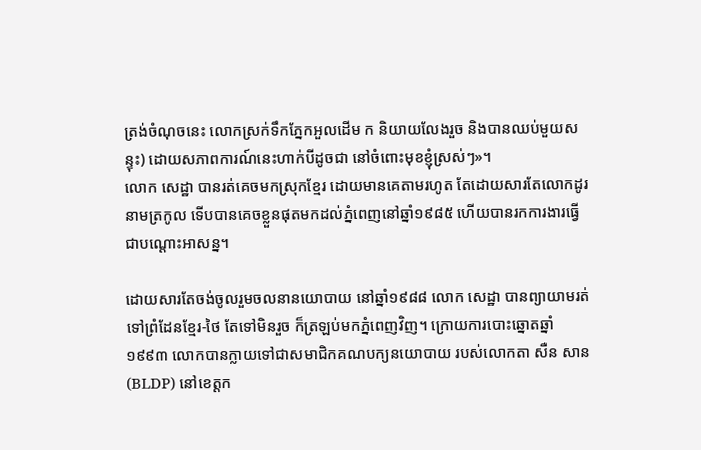ត្រង់ចំណុចនេះ លោកស្រក់ទឹកភ្នែកអួលដើម ក និយាយលែងរួច និងបានឈប់មួយសន្ទុះ) ដោយសភាពការណ៍នេះហាក់បីដូចជា នៅចំពោះមុខខ្ញុំស្រស់ៗ»។
លោក សេដ្ឋា បានរត់គេចមកស្រុកខ្មែរ ដោយមានគេតាមរហូត តែដោយសារតែលោកដូរនាមត្រកូល ទើបបានគេចខ្លួនផុតមកដល់ភ្នំពេញនៅឆ្នាំ១៩៨៥ ហើយបានរកការងារធ្វើជាបណ្តោះអាសន្ន។

ដោយសារតែចង់ចូលរួមចលនានយោបាយ នៅឆ្នាំ១៩៨៨ លោក សេដ្ឋា បានព្យាយាមរត់ទៅព្រំដែនខ្មែរ-ថៃ តែទៅមិនរួច ក៏ត្រឡប់មកភ្នំពេញវិញ។ ក្រោយការបោះឆ្នោតឆ្នាំ១៩៩៣ លោកបានក្លាយទៅជាសមាជិកគណបក្យនយោបាយ របស់លោកតា សឺន សាន (BLDP) នៅខេត្តក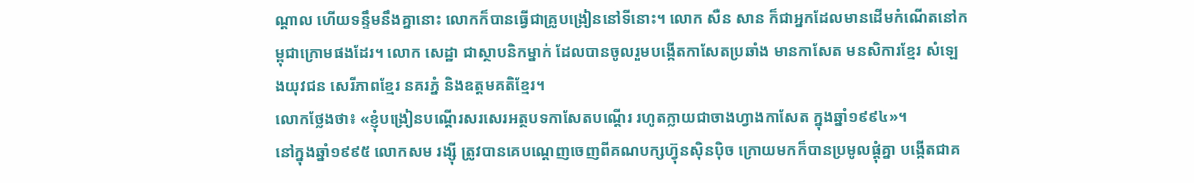ណ្ដាល ហើយទន្ទឹមនឹងគ្នានោះ លោកក៏បានធ្វើជាគ្រូបង្រៀននៅទីនោះ។ លោក សឺន សាន ក៏ជាអ្នកដែលមានដើមកំណើតនៅកម្ពុជាក្រោមផងដែរ។ លោក សេដ្ឋា ជាស្ថាបនិកម្នាក់ ដែលបានចូលរួមបង្កើតកាសែតប្រឆាំង មានកាសែត មនសិការខ្មែរ សំឡេងយុវជន សេរីភាពខ្មែរ នគរភ្នំ និងឧត្តមគតិខ្មែរ។
លោកថ្លែងថា៖ «ខ្ញុំបង្រៀនបណ្ដើរសរសេរអត្ថបទកាសែតបណ្ដើរ រហូតក្លាយជាចាងហ្វាងកាសែត ក្នុងឆ្នាំ១៩៩៤»។
នៅក្នុងឆ្នាំ១៩៩៥ លោកសម រង្ស៊ី ត្រូវបានគេបណ្ដេញចេញពីគណបក្សហ៊្វុនស៊ិនប៉ិច ក្រោយមកក៏បានប្រមូលផ្ដុំគ្នា បង្កើតជាគ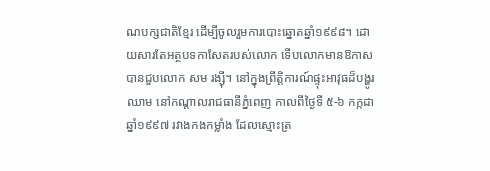ណបក្សជាតិខ្មែរ ដើម្បីចូលរួមការបោះឆ្នោតឆ្នាំ១៩៩៨។ ដោយសារតែអត្ថបទកាសែតរបស់លោក ទើបលោកមានឱកាស បានជួបលោក សម រង្ស៊ី។ នៅក្នុងព្រឹត្តិការណ៍ផ្ទុះអាវុធដ៏បង្ហូរឈាម នៅកណ្តាលរាជធានីភ្នំពេញ កាលពីថ្ងៃទី ៥-៦ កក្កដា ឆ្នាំ១៩៩៧ រវាងកងកម្លាំង ដែលស្មោះត្រ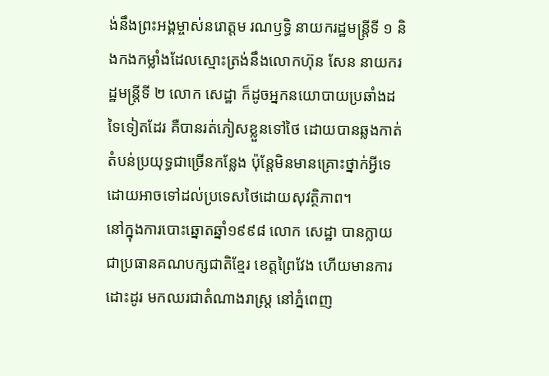ង់នឹងព្រះអង្គម្ចាស់នរោត្តម រណឫទ្ធិ នាយករដ្ឋមន្ត្រីទី ១ និងកងកម្លាំងដែលស្មោះត្រង់នឹងលោកហ៊ុន សែន នាយករដ្ឋមន្ត្រីទី ២ លោក សេដ្ឋា ក៏ដូចអ្នកនយោបាយប្រឆាំងដទៃទៀតដែរ គឺបានរត់ភៀសខ្លួនទៅថៃ ដោយបានឆ្លងកាត់តំបន់ប្រយុទ្ធជាច្រើនកន្លែង ប៉ុន្តែមិនមានគ្រោះថ្នាក់អ្វីទេ ដោយអាចទៅដល់ប្រទេសថៃដោយសុវត្ថិភាព។
នៅក្នុងការបោះឆ្នោតឆ្នាំ១៩៩៨ លោក សេដ្ឋា បានក្លាយជាប្រធានគណបក្សជាតិខ្មែរ ខេត្តព្រៃវែង ហើយមានការដោះដូរ មកឈរជាតំណាងរាស្ត្រ នៅភ្នំពេញ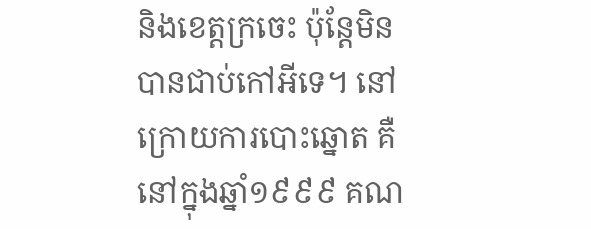និងខេត្តក្រចេះ ប៉ុន្តែមិនបានជាប់កៅអីទេ។ នៅក្រោយការបោះឆ្នោត គឺនៅក្នុងឆ្នាំ១៩៩៩ គណ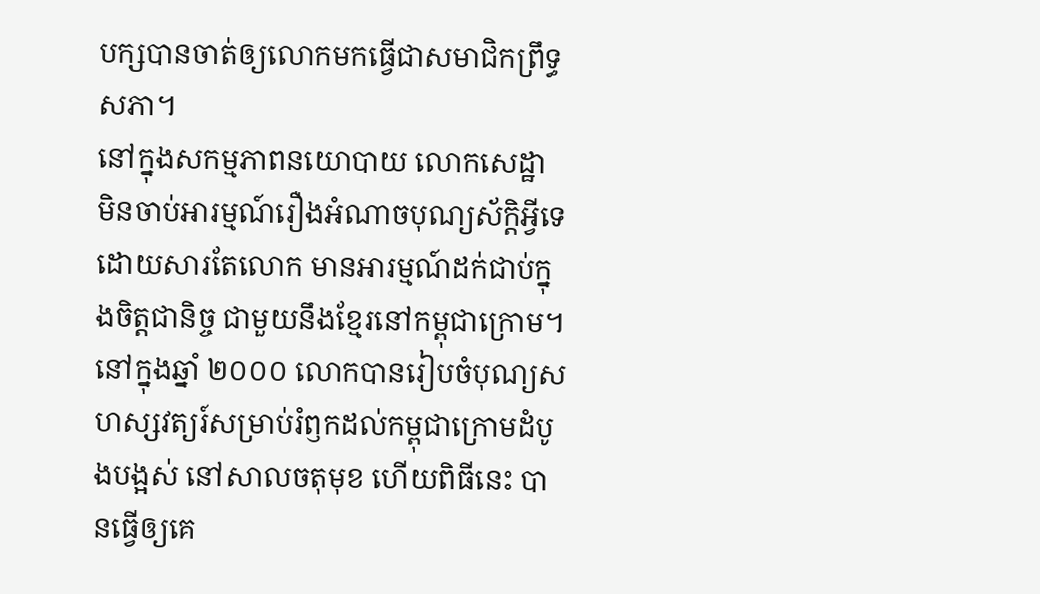បក្សបានចាត់ឲ្យលោកមកធ្វើជាសមាជិកព្រឹទ្ធសភា។
នៅក្នុងសកម្មភាពនយោបាយ លោកសេដ្ឋា មិនចាប់អារម្មណ៍រឿងអំណាចបុណ្យស័ក្តិអ្វីទេ ដោយសារតែលោក មានអារម្មណ៍ដក់ជាប់ក្នុងចិត្តជានិច្ច ជាមួយនឹងខ្មែរនៅកម្ពុជាក្រោម។
នៅក្នុងឆ្នាំ ២០០០ លោកបានរៀបចំបុណ្យសហស្សវត្យរ៍សម្រាប់រំឭកដល់កម្ពុជាក្រោមដំបូងបង្អស់ នៅសាលចតុមុខ ហើយពិធីនេះ បានធ្វើឲ្យគេ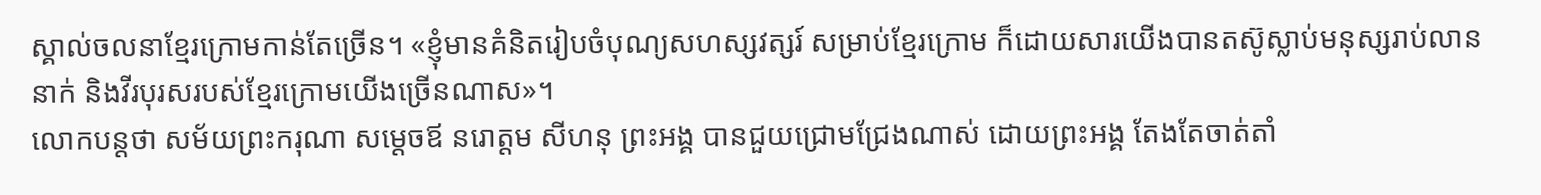ស្គាល់ចលនាខ្មែរក្រោមកាន់តែច្រើន។ «ខ្ញុំមានគំនិតរៀបចំបុណ្យសហស្សវត្សរ៍ សម្រាប់ខ្មែរក្រោម ក៏ដោយសារយើងបានតស៊ូស្លាប់មនុស្សរាប់លាននាក់ និងវីរបុរសរបស់ខ្មែរក្រោមយើងច្រើនណាស»។
លោកបន្តថា សម័យព្រះករុណា សម្តេចឪ នរោត្តម សីហនុ ព្រះអង្គ បានជួយជ្រោមជ្រែងណាស់ ដោយព្រះអង្គ តែងតែចាត់តាំ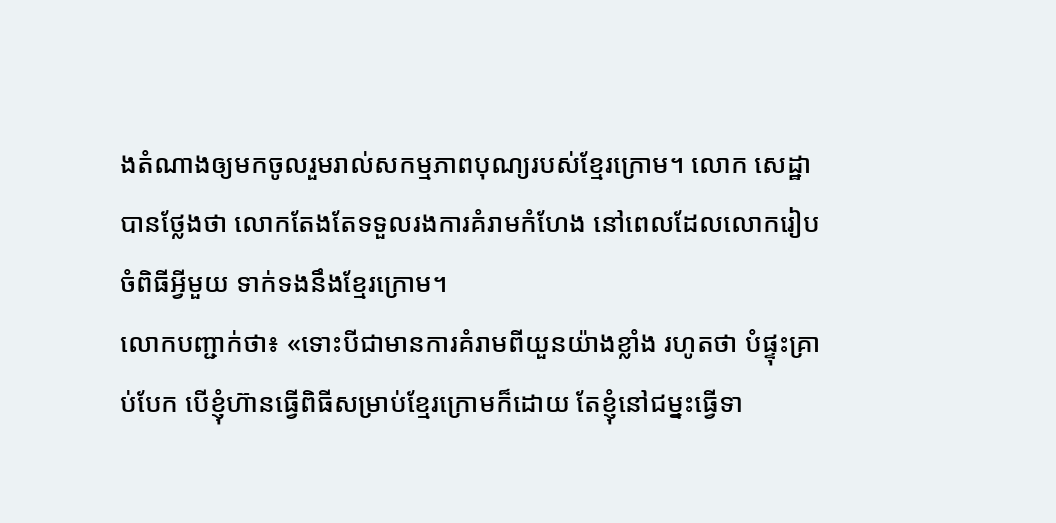ងតំណាងឲ្យមកចូលរួមរាល់សកម្មភាពបុណ្យរបស់ខ្មែរក្រោម។ លោក សេដ្ឋា បានថ្លែងថា លោកតែងតែទទួលរងការគំរាមកំហែង នៅពេលដែលលោករៀបចំពិធីអ្វីមួយ ទាក់ទងនឹងខ្មែរក្រោម។
លោកបញ្ជាក់ថា៖ «ទោះបីជាមានការគំរាមពីយួនយ៉ាងខ្លាំង រហូតថា បំផ្ទុះគ្រាប់បែក បើខ្ញុំហ៊ានធ្វើពិធីសម្រាប់ខ្មែរក្រោមក៏ដោយ តែខ្ញុំនៅជម្នះធ្វើទា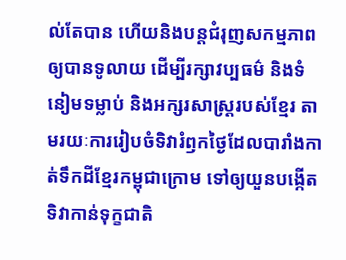ល់តែបាន ហើយនិងបន្តជំរុញសកម្មភាពឲ្យបានទូលាយ ដើម្បីរក្សាវប្បធម៌ និងទំនៀមទម្លាប់ និងអក្សរសាស្រ្តរបស់ខ្មែរ តាមរយៈការរៀបចំទិវារំឭកថ្ងៃដែលបារាំងកាត់ទឹកដីខ្មែរកម្ពុជាក្រោម ទៅឲ្យយួនបង្កើតទិវាកាន់ទុក្ខជាតិ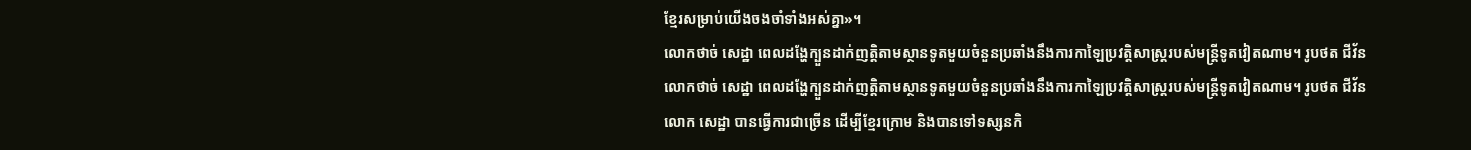ខ្មែរសម្រាប់យើងចងចាំទាំងអស់គ្នា»។
លោកថាច់ សេដ្ឋា ពេលដង្ហែក្បួនដាក់ញត្តិតាមស្ថានទូតមួយចំនួនប្រឆាំងនឹងការកាឡៃប្រវត្តិសាស្ត្ររបស់មន្ត្រីទូតវៀតណាម។ រូបថត ជីវ័ន
លោកថាច់ សេដ្ឋា ពេលដង្ហែក្បួនដាក់ញត្តិតាមស្ថានទូតមួយចំនួនប្រឆាំងនឹងការកាឡៃប្រវត្តិសាស្ត្ររបស់មន្ត្រីទូតវៀតណាម។ រូបថត ជីវ័ន
លោក សេដ្ឋា បានធ្វើការជាច្រើន ដើម្បីខ្មែរក្រោម និងបានទៅទស្សនកិ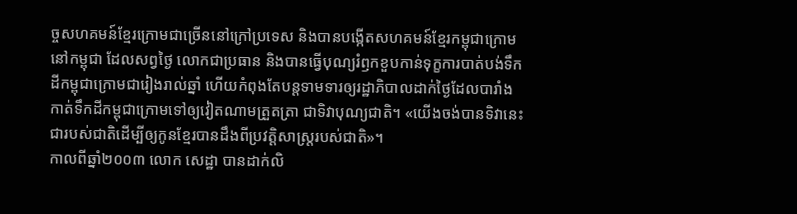ច្ចសហគមន៍ខ្មែរក្រោមជាច្រើននៅក្រៅប្រទេស និងបានបង្កើតសហគមន៍ខ្មែរកម្ពុជាក្រោមនៅកម្ពុជា ដែលសព្វថ្ងៃ លោកជាប្រធាន និងបានធ្វើបុណ្យរំឭកខួបកាន់ទុក្ខការបាត់បង់ទឹកដីកម្ពុជាក្រោមជារៀងរាល់ឆ្នាំ ហើយកំពុងតែបន្តទាមទារឲ្យរដ្ឋាភិបាលដាក់ថ្ងៃដែលបារាំងកាត់ទឹកដីកម្ពុជាក្រោមទៅឲ្យវៀតណាមត្រួតត្រា ជាទិវាបុណ្យជាតិ។ «យើងចង់បានទិវានេះ ជារបស់ជាតិដើម្បីឲ្យកូនខ្មែរបានដឹងពីប្រវត្តិសាស្រ្តរបស់ជាតិ»។
កាលពីឆ្នាំ២០០៣ លោក សេដ្ឋា បានដាក់លិ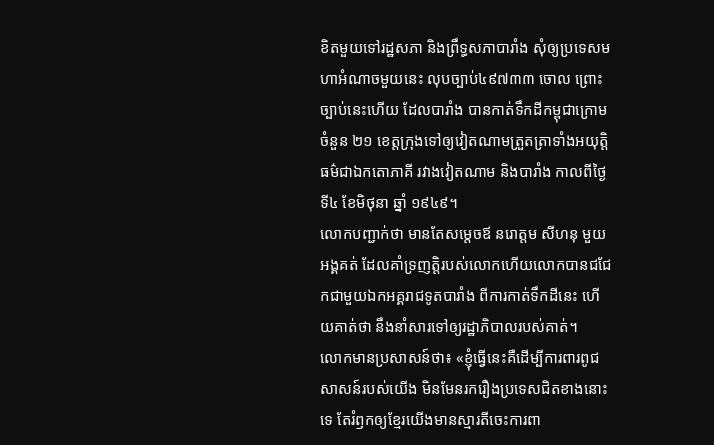ខិតមួយទៅរដ្ឋសភា និងព្រឹទ្ធសភាបារាំង សុំឲ្យប្រទេសមហាអំណាចមួយនេះ លុបច្បាប់៤៩៧៣៣ ចោល ព្រោះច្បាប់នេះហើយ ដែលបារាំង បានកាត់ទឹកដីកម្ពុជាក្រោមចំនួន ២១ ខេត្តក្រុងទៅឲ្យវៀតណាមត្រួតត្រាទាំងអយុត្តិធម៌ជាឯកតោភាគី រវាងវៀតណាម និងបារាំង កាលពីថ្ងៃទី៤ ខែមិថុនា ឆ្នាំ ១៩៤៩។
លោកបញ្ជាក់ថា មានតែសម្តេចឪ នរោត្តម សីហនុ មួយអង្គគត់ ដែលគាំទ្រញត្តិរបស់លោកហើយលោកបានជជែកជាមួយឯកអគ្គរាជទូតបារាំង ពីការកាត់ទឹកដីនេះ ហើយគាត់ថា នឹងនាំសារទៅឲ្យរដ្ឋាភិបាលរបស់គាត់។
លោកមានប្រសាសន៍ថា៖ «ខ្ញុំធ្វើនេះគឺដើម្បីការពារពូជសាសន៍របស់យើង មិនមែនរករឿងប្រទេសជិតខាងនោះទេ តែរំឭកឲ្យខ្មែរយើងមានស្មារតីចេះការពា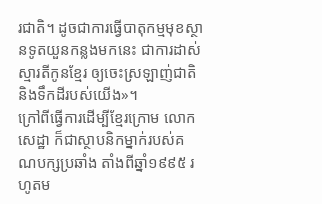រជាតិ។ ដូចជាការធ្វើបាតុកម្មមុខស្ថានទូតយួនកន្លងមកនេះ ជាការដាស់ស្មារតីកូនខ្មែរ ឲ្យចេះស្រឡាញ់ជាតិ និងទឹកដីរបស់យើង»។
ក្រៅពីធ្វើការដើម្បីខ្មែរក្រោម លោក សេដ្ឋា ក៏ជាស្ថាបនិកម្នាក់របស់គណបក្សប្រឆាំង តាំងពីឆ្នាំ១៩៩៥ រហូតម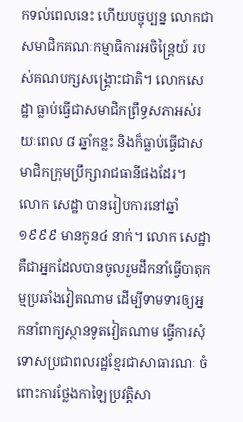កទល់ពេលនេះ ហើយបច្ចុប្បន្ន លោកជាសមាជិកគណៈកម្មាធិការអចិន្រៃ្តយ៍ របស់គណបក្សសង្គ្រោះជាតិ។ លោកសេដ្ឋា ធ្លាប់ធ្វើជាសមាជិកព្រឹទ្ធសភាអស់រយៈពេល ៨ ឆ្នាំកន្លះ និងក៏ធ្លាប់ធ្វើជាសមាជិកក្រុមប្រឹក្សារាជធានីផងដែរ។
លោក សេដ្ឋា បានរៀបការនៅឆ្នាំ ១៩៩៩ មានកូន៤ នាក់។ លោក សេដ្ឋា គឺជាអ្នកដែលបានចូលរួមដឹកនាំធ្វើបាតុកម្មប្រឆាំងវៀតណាម ដើម្បីទាមទារឲ្យអ្នកនាំពាក្យស្ថានទូតវៀតណាម ធ្វើការសុំទោសប្រជាពលរដ្ឋខ្មែរជាសាធារណៈ ចំពោះការថ្លែងកាឡៃប្រវត្តិសា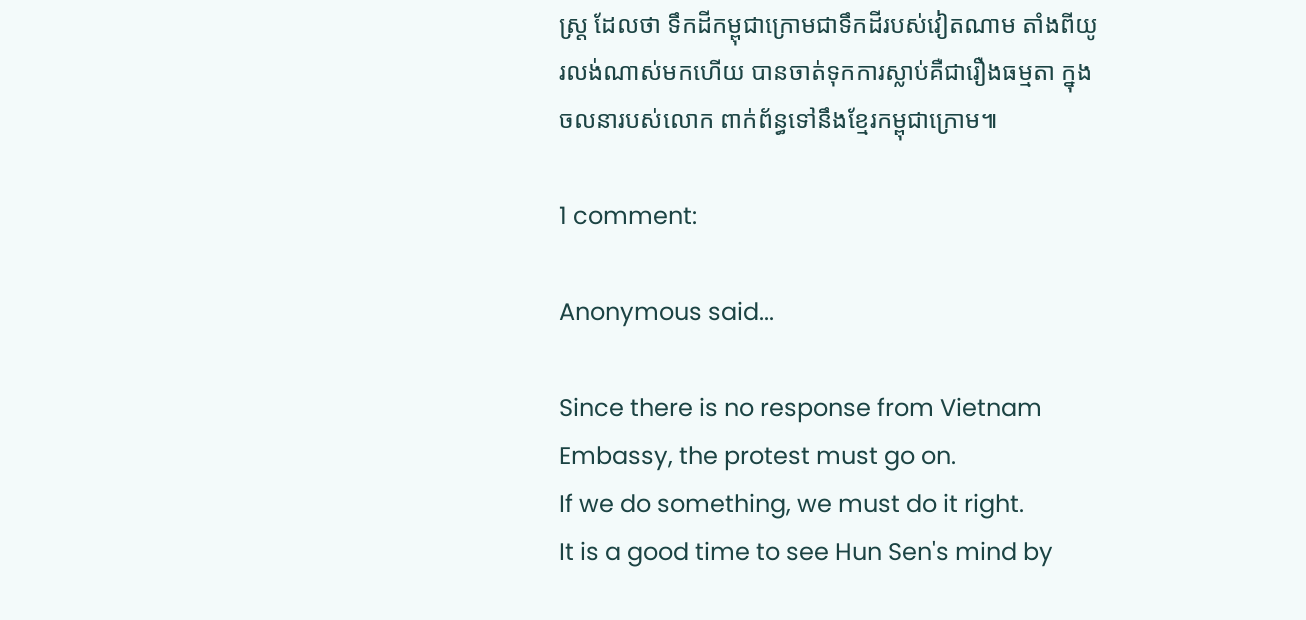ស្ត្រ ដែលថា ទឹកដីកម្ពុជាក្រោមជាទឹកដីរបស់វៀតណាម តាំងពីយូរលង់ណាស់មកហើយ បានចាត់ទុកការស្លាប់គឺជារឿងធម្មតា ក្នុងចលនារបស់លោក ពាក់ព័ន្ធទៅនឹងខ្មែរកម្ពុជាក្រោម៕

1 comment:

Anonymous said...

Since there is no response from Vietnam Embassy, the protest must go on.
If we do something, we must do it right.
It is a good time to see Hun Sen's mind by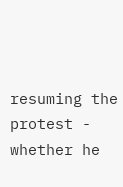resuming the protest - whether he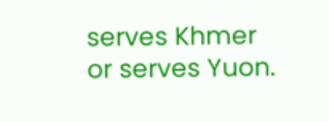serves Khmer or serves Yuon.